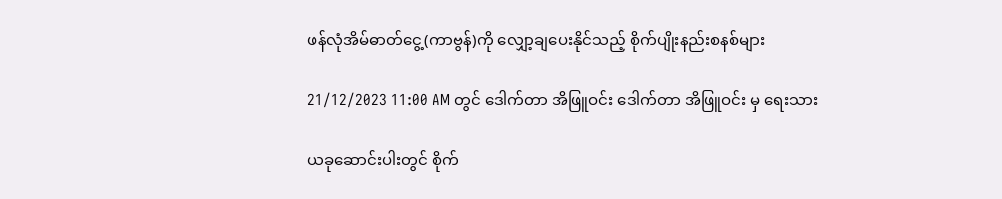ဖန်လုံအိမ်ဓာတ်ငွေ့(ကာဗွန်)ကို လျှော့ချပေးနိုင်သည့် စိုက်ပျိုးနည်းစနစ်များ

21/12/2023 11:00 AM တွင် ဒေါက်တာ အိဖြူဝင်း ဒေါက်တာ အိဖြူဝင်း မှ ရေးသား

ယခုဆောင်းပါးတွင် စိုက်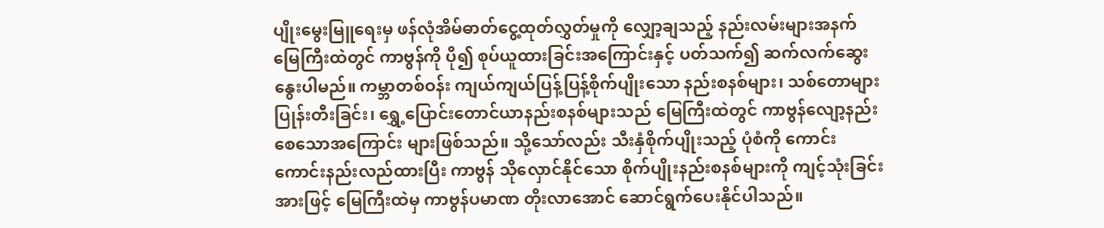ပျိုးမွေးမြူရေးမှ ဖန်လုံအိမ်ဓာတ်ငွေ့ထုတ်လွှတ်မှုကို လျှော့ချသည့် နည်းလမ်းများအနက် မြေကြီးထဲတွင် ကာဗွန်ကို ပို၍ စုပ်ယူထားခြင်းအကြောင်းနှင့် ပတ်သက်၍ ဆက်လက်ဆွေးနွေးပါမည်။ ကမ္ဘာတစ်ဝန်း ကျယ်ကျယ်ပြန့်ပြန့်စိုက်ပျိုးသော နည်းစနစ်များ၊ သစ်တောများပြုန်းတီးခြင်း၊ ရွှေ့ပြောင်းတောင်ယာနည်းစနစ်များသည် မြေကြီးထဲတွင် ကာဗွန်လျော့နည်းစေသောအကြောင်း များဖြစ်သည်။ သို့သော်လည်း သီးနှံစိုက်ပျိုးသည့် ပုံစံကို ကောင်းကောင်းနည်းလည်ထားပြီး ကာဗွန် သိုလှောင်နိုင်သော စိုက်ပျိုးနည်းစနစ်များကို ကျင့်သုံးခြင်းအားဖြင့် မြေကြီးထဲမှ ကာဗွန်ပမာဏ တိုးလာအောင် ဆောင်ရွက်ပေးနိုင်ပါသည်။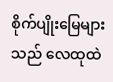စိုက်ပျိုးမြေများသည် လေထုထဲ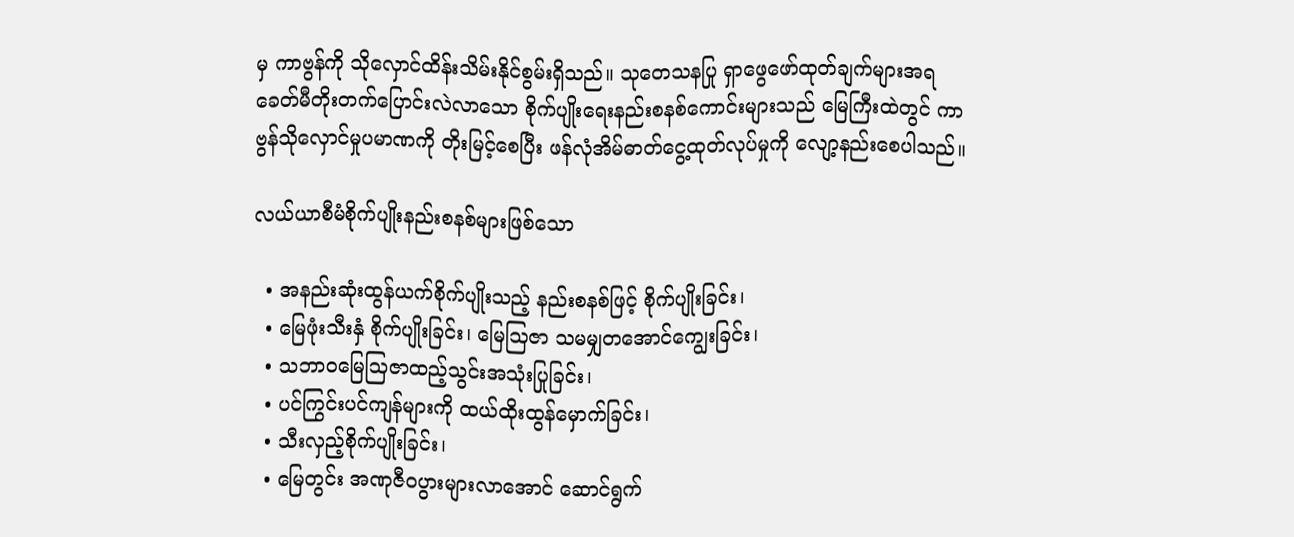မှ ကာဗွန်ကို သိုလှောင်ထိန်းသိမ်းနိုင်စွမ်းရှိသည်။ သုတေသနပြု ရှာဖွေဖော်ထုတ်ချက်များအရ ခေတ်မီတိုးတက်ပြောင်းလဲလာသော စိုက်ပျိုးရေးနည်းစနစ်ကောင်းများသည် မြေကြီးထဲတွင် ကာဗွန်သိုလှောင်မှုပမာဏကို တိုးမြင့်စေပြီး ဖန်လုံအိမ်ဓာတ်ငွေ့ထုတ်လုပ်မှုကို လျော့နည်းစေပါသည်။

လယ်ယာစီမံစိုက်ပျိုးနည်းစနစ်များဖြစ်သော

  • အနည်းဆုံးထွန်ယက်စိုက်ပျိုးသည့် နည်းစနစ်ဖြင့် စိုက်ပျိုးခြင်း၊
  • မြေဖုံးသီးနှံ စိုက်ပျိုးခြင်း၊ မြေသြဇာ သမမျှတအောင်ကျွေးခြင်း၊
  • သဘာဝမြေသြဇာထည့်သွင်းအသုံးပြုခြင်း၊
  • ပင်ကြွင်းပင်ကျန်များကို ထယ်ထိုးထွန်မှောက်ခြင်း၊
  • သီးလှည့်စိုက်ပျိုးခြင်း၊
  • မြေတွင်း အဏုဇီဝပွားများလာအောင် ဆောင်ရွက်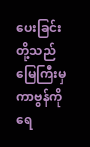ပေးခြင်းတို့သည် မြေကြီးမှ ကာဗွန်ကို ရေ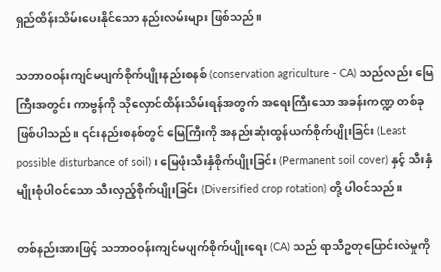ရှည်ထိန်းသိမ်းပေးနိုင်သော နည်းလမ်းများ ဖြစ်သည်။

သဘာဝဝန်းကျင်မပျက်စိုက်ပျိုးနည်းစနစ် (conservation agriculture - CA) သည်လည်း မြေကြီးအတွင်း ကာဗွန်ကို သိုလှောင်ထိန်းသိမ်းရန်အတွက် အရေးကြီးသော အခန်းကဏ္ဍ တစ်ခုဖြစ်ပါသည်။ ၎င်းနည်းစနစ်တွင် မြေကြီးကို အနည်းဆုံးထွန်ယက်စိုက်ပျိုးခြင်း (Least possible disturbance of soil)၊ မြေဖုံးသီးနှံစိုက်ပျိုးခြင်း (Permanent soil cover) နှင့် သီးနှံမျိုးစုံပါဝင်သော သီးလှည့်စိုက်ပျိုးခြင်း (Diversified crop rotation) တို့ ပါဝင်သည်။

တစ်နည်းအားဖြင့် သဘာဝဝန်းကျင်မပျက်စိုက်ပျိုးရေး (CA) သည် ရာသီဥတုပြောင်းလဲမှုကို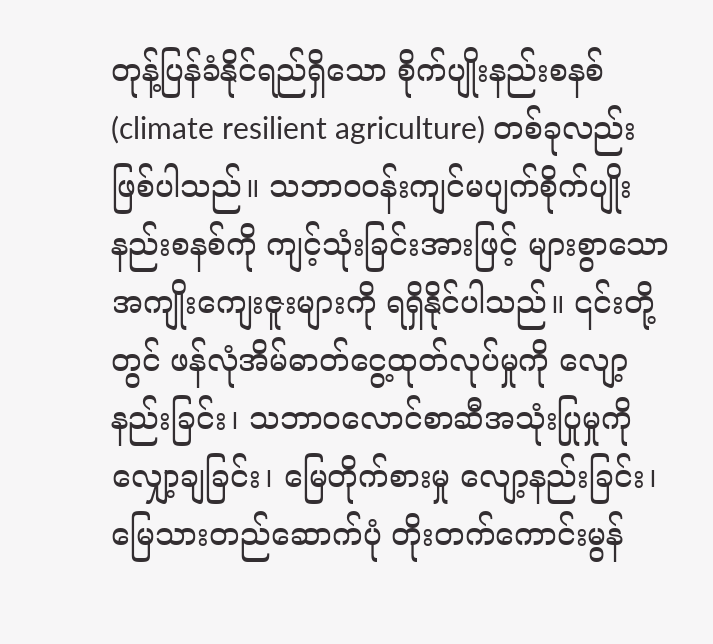တုန့်ပြန်ခံနိုင်ရည်ရှိသော စိုက်ပျိုးနည်းစနစ် (climate resilient agriculture) တစ်ခုလည်း ဖြစ်ပါသည်။ သဘာဝဝန်းကျင်မပျက်စိုက်ပျိုးနည်းစနစ်ကို ကျင့်သုံးခြင်းအားဖြင့် များစွာသော အကျိုးကျေးဇူးများကို ရရှိနိုင်ပါသည်။ ၎င်းတို့တွင် ဖန်လုံအိမ်ဓာတ်ငွေ့ထုတ်လုပ်မှုကို လျော့နည်းခြင်း၊ သဘာဝလောင်စာဆီအသုံးပြုမှုကို လျှော့ချခြင်း၊ မြေတိုက်စားမှု လျော့နည်းခြင်း၊ မြေသားတည်ဆောက်ပုံ တိုးတက်ကောင်းမွန်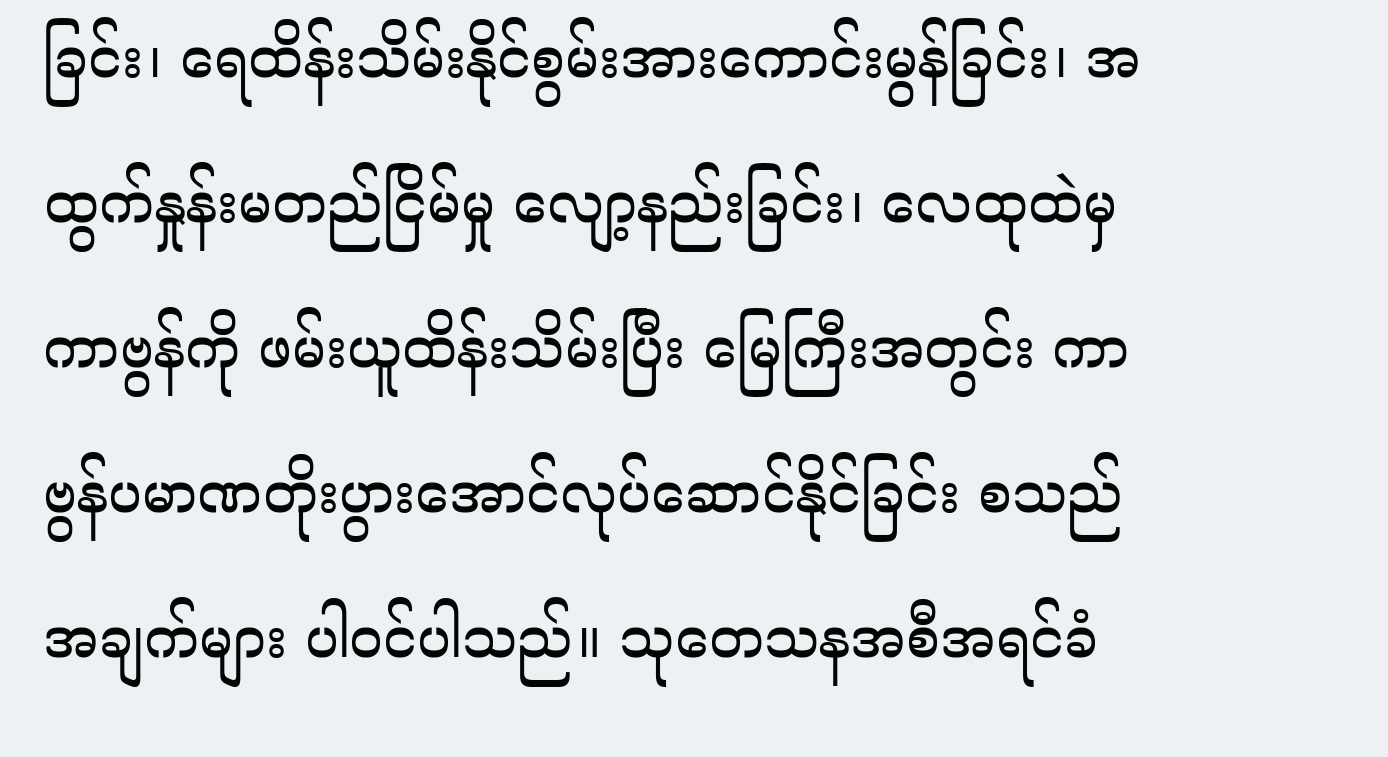ခြင်း၊ ရေထိန်းသိမ်းနိုင်စွမ်းအားကောင်းမွန်ခြင်း၊ အထွက်နှုန်းမတည်ငြိမ်မှု လျော့နည်းခြင်း၊ လေထုထဲမှ ကာဗွန်ကို ဖမ်းယူထိန်းသိမ်းပြီး မြေကြီးအတွင်း ကာဗွန်ပမာဏတိုးပွားအောင်လုပ်ဆောင်နိုင်ခြင်း စသည်အချက်များ ပါဝင်ပါသည်။ သုတေသနအစီအရင်ခံ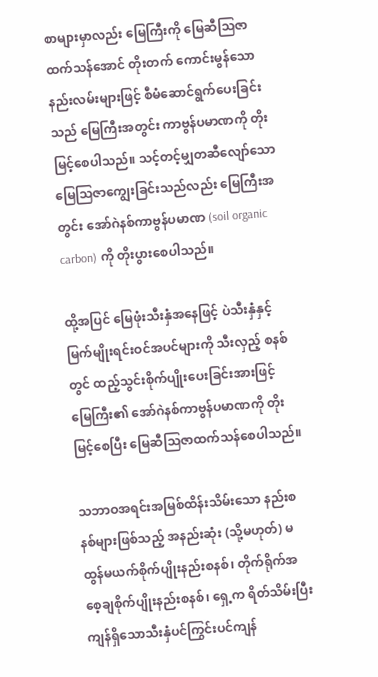စာများမှာလည်း မြေကြီးကို မြေဆီသြဇာထက်သန်အောင် တိုးတက် ကောင်းမွန်သောနည်းလမ်းများဖြင့် စီမံဆောင်ရွက်ပေးခြင်းသည် မြေကြီးအတွင်း ကာဗွန်ပမာဏကို တိုးမြင့်စေပါသည်။ သင့်တင့်မျှတဆီလျော်သော မြေသြဇာကျွေးခြင်းသည်လည်း မြေကြီးအတွင်း အော်ဂဲနစ်ကာဗွန်ပမာဏ (soil organic carbon) ကို တိုးပွားစေပါသည်။

ထို့အပြင် မြေဖုံးသီးနှံအနေဖြင့် ပဲသီးနှံနှင့် မြက်မျိုးရင်းဝင်အပင်များကို သီးလှည့် စနစ်တွင် ထည့်သွင်းစိုက်ပျိုးပေးခြင်းအားဖြင့် မြေကြီး၏ အော်ဂဲနစ်ကာဗွန်ပမာဏကို တိုးမြင့်စေပြီး မြေဆီသြဇာထက်သန်စေပါသည်။

သဘာဝအရင်းအမြစ်ထိန်းသိမ်းသော နည်းစနစ်များဖြစ်သည့် အနည်းဆုံး (သို့မဟုတ်) မထွန်မယက်စိုက်ပျိုးနည်းစနစ်၊ တိုက်ရိုက်အစေ့ချစိုက်ပျိုးနည်းစနစ်၊ ရှေ့က ရိတ်သိမ်းပြီး ကျန်ရှိ‌သောသီးနှံပင်ကြွင်းပင်ကျန်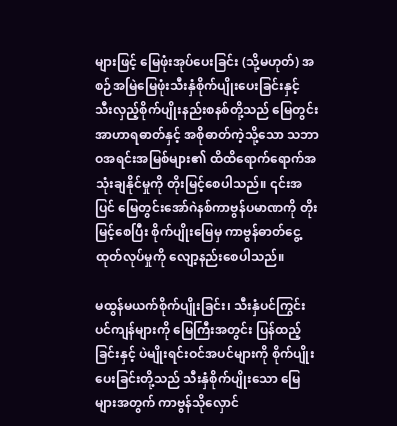များဖြင့် မြေဖုံးအုပ်ပေးခြင်း (သို့မဟုတ်) အစဉ်အမြဲမြေဖုံးသီးနှံစိုက်ပျိုးပေးခြင်းနှင့် သီးလှည့်စိုက်ပျိုးနည်းစနစ်တို့သည် မြေတွင်းအာဟာရဓာတ်နှင့် အစိုဓာတ်ကဲ့သို့သော သဘာဝအရင်းအမြစ်များ၏ ထိထိရောက်ရောက်အသုံးချနိုင်မှုကို တိုးမြင့်စေပါသည်။ ၎င်းအပြင် မြေတွင်းအော်ဂဲနစ်ကာဗွန်ပမာဏကို တိုးမြင့်စေပြီး စိုက်ပျိုးမြေမှ ကာဗွန်ဓာတ်ငွေ့ထုတ်လုပ်မှုကို လျော့နည်းစေပါသည်။

မထွန်မယက်စိုက်ပျိုးခြင်း၊ သီးနှံပင်ကြွင်း ပင်ကျန်များကို မြေကြီးအတွင်း ပြန်ထည့်ခြင်းနှင့် ပဲမျိုးရင်းဝင်အပင်များကို စိုက်ပျိုးပေးခြင်းတို့သည် သီးနှံစိုက်ပျိုးသော မြေများအတွက် ကာဗွန်သိုလှောင်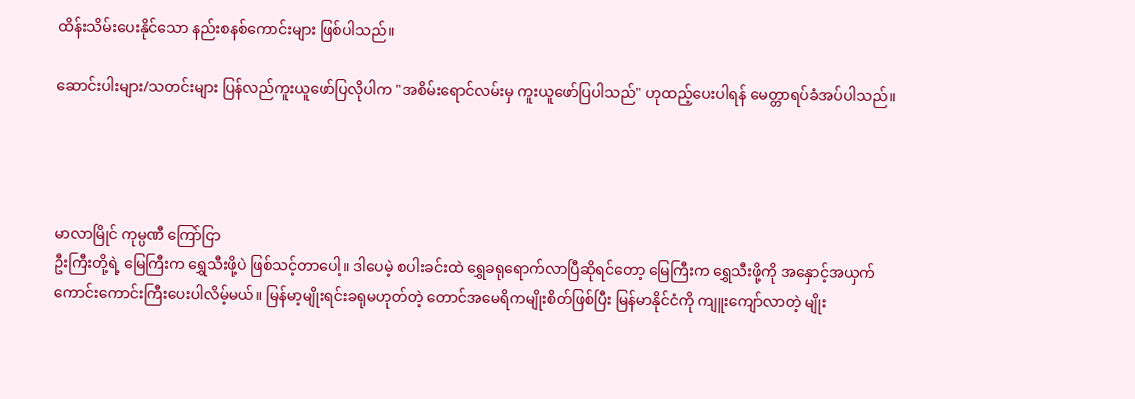ထိန်းသိမ်းပေးနိုင်သော နည်းစနစ်ကောင်းများ ဖြစ်ပါသည်။

ဆောင်းပါးများ/သတင်းများ ပြန်လည်ကူးယူဖော်ပြလိုပါက "အစိမ်းရောင်လမ်းမှ ကူးယူဖော်ပြပါသည်" ဟုထည့်ပေးပါရန် မေတ္တာရပ်ခံအပ်ပါသည်။




မာလာမြိုင် ကုမ္ပဏီ ကြော်ငြာ
ဦးကြီးတို့ရဲ့ မြေကြီးက ရွှေသီးဖို့ပဲ ဖြစ်သင့်တာပေါ့။ ဒါပေမဲ့ စပါးခင်းထဲ ရွှေခရုရောက်လာပြီဆိုရင်တော့ မြေကြီးက ရွှေသီးဖို့ကို အနှောင့်အယှက် ကောင်းကောင်းကြီးပေးပါလိမ့်မယ်။ မြန်မာ့မျိုးရင်းခရုမဟုတ်တဲ့ တောင်အမေရိကမျိုးစိတ်ဖြစ်ပြီး မြန်မာနိုင်ငံကို ကျူးကျော်လာတဲ့ မျိုး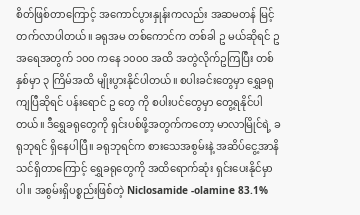စိတ်ဖြစ်တာကြောင့် အကောင်ပွားနှုန်းကလည်း အဆမတန် မြင့်တက်လာပါတယ်။ ခရုအမ တစ်ကောင်က တစ်ခါ ဥ မယ်ဆိုရင် ဥအရေအတွက် ၁၀၀ ကနေ ၁၀၀၀ အထိ အတွဲလိုက်ဥကြပြီး တစ်နှစ်မှာ ၃ ကြိမ်အထိ မျိုးပွားနိုင်ပါတယ်။ စပါးခင်းတွေမှာ ရွှေခရုကျပြီဆိုရင် ပန်းရောင် ဥ တွေ ကို စပါးပင်တွေမှာ တွေ့ရနိုင်ပါတယ်။ ဒီရွှေခရုတွေကို ရှင်းပစ်ဖို့အတွက်ကတော့ မာလာမြိုင်ရဲ့ ခရုဘုရင် ရှိနေပါပြီ။ ခရုဘုရင်က စားသေအစွမ်းနဲ့ အဆိပ်ငွေ့အာနိသင်ရှိတာကြောင့် ရွှေခရုတွေကို အထိရောက်ဆုံး ရှင်းပေးနိုင်မှာပါ။ အစွမ်းရှိပစ္စည်းဖြစ်တဲ့ Niclosamide -olamine 83.1%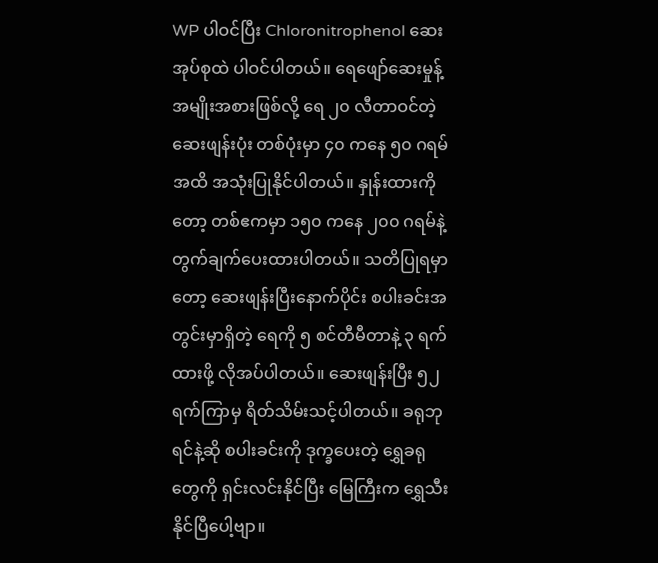WP ပါဝင်ပြီး Chloronitrophenol ဆေးအုပ်စုထဲ ပါဝင်ပါတယ်။ ရေဖျော်ဆေးမှုန့်အမျိုးအစားဖြစ်လို့ ရေ ၂၀ လီတာဝင်တဲ့ဆေးဖျန်းပုံး တစ်ပုံးမှာ ၄၀ ကနေ ၅၀ ဂရမ်အထိ အသုံးပြုနိုင်ပါတယ်။ နှုန်းထားကိုတော့ တစ်ဧကမှာ ၁၅၀ ကနေ ၂၀၀ ဂရမ်နဲ့ တွက်ချက်ပေးထားပါတယ်။ သတိပြုရမှာတော့ ဆေးဖျန်းပြီးနောက်ပိုင်း စပါးခင်းအတွင်းမှာရှိတဲ့ ရေကို ၅ စင်တီမီတာနဲ့ ၃ ရက်ထားဖို့ လိုအပ်ပါတယ်။ ဆေးဖျန်းပြီး ၅၂ ရက်ကြာမှ ရိတ်သိမ်းသင့်ပါတယ်။ ခရုဘုရင်နဲ့ဆို စပါးခင်းကို ဒုက္ခပေးတဲ့ ရွှေခရုတွေကို ရှင်းလင်းနိုင်ပြီး မြေကြီးက ရွှေသီးနိုင်ပြီပေါ့ဗျာ။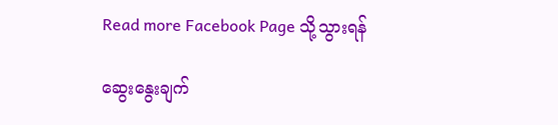Read more Facebook Page သို့သွားရန်

ဆွေးနွေးချက်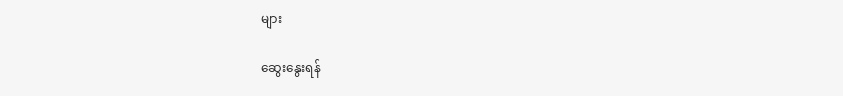များ

ဆွေးနွေးရန်